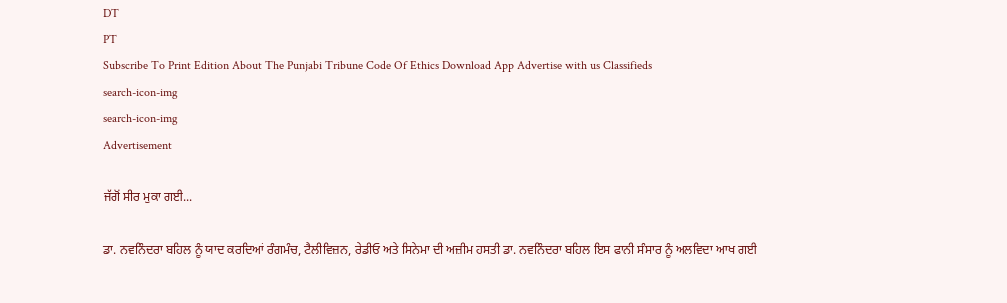DT
PT
Subscribe To Print Edition About The Punjabi Tribune Code Of Ethics Download App Advertise with us Classifieds
search-icon-img
search-icon-img
Advertisement

ਜੱਗੋਂ ਸੀਰ ਮੁਕਾ ਗਈ...

ਡਾ. ਨਵਨਿੰਦਰਾ ਬਹਿਲ ਨੂੰ ਯਾਦ ਕਰਦਿਆਂ ਰੰਗਮੰਚ, ਟੈਲੀਵਿਜ਼ਨ, ਰੇਡੀਓ ਅਤੇ ਸਿਨੇਮਾ ਦੀ ਅਜ਼ੀਮ ਹਸਤੀ ਡਾ. ਨਵਨਿੰਦਰਾ ਬਹਿਲ ਇਸ ਫਾਨੀ ਸੰਸਾਰ ਨੂੰ ਅਲਵਿਦਾ ਆਖ ਗਈ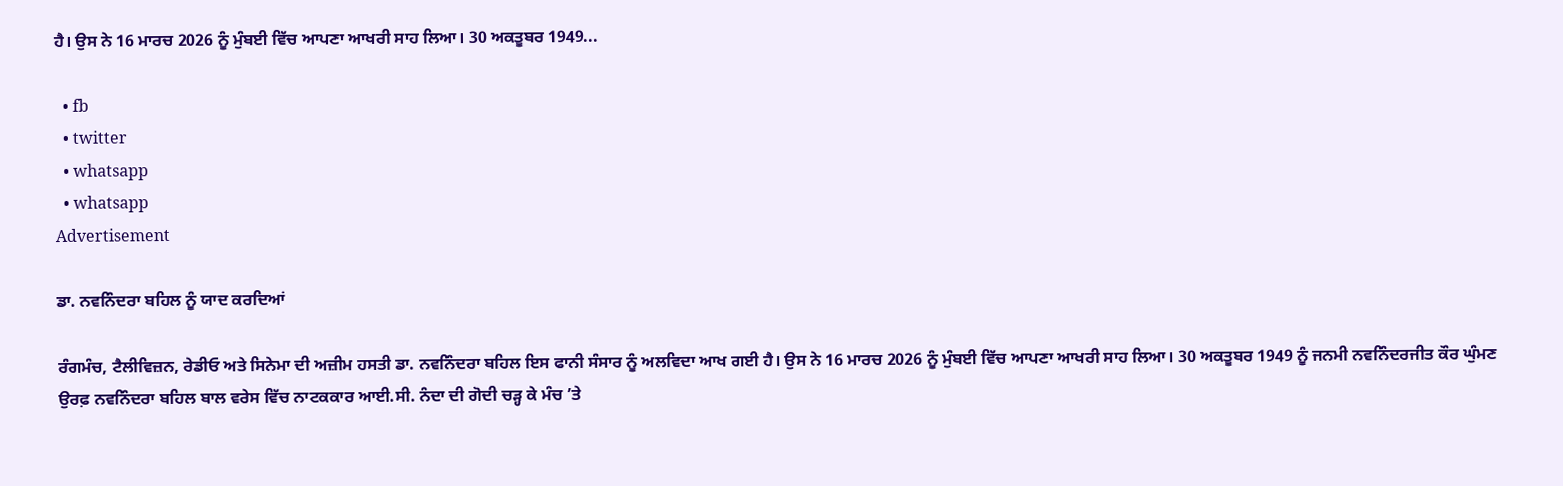ਹੈ। ਉਸ ਨੇ 16 ਮਾਰਚ 2026 ਨੂੰ ਮੁੰਬਈ ਵਿੱਚ ਆਪਣਾ ਆਖਰੀ ਸਾਹ ਲਿਆ। 30 ਅਕਤੂਬਰ 1949...

  • fb
  • twitter
  • whatsapp
  • whatsapp
Advertisement

ਡਾ. ਨਵਨਿੰਦਰਾ ਬਹਿਲ ਨੂੰ ਯਾਦ ਕਰਦਿਆਂ

ਰੰਗਮੰਚ, ਟੈਲੀਵਿਜ਼ਨ, ਰੇਡੀਓ ਅਤੇ ਸਿਨੇਮਾ ਦੀ ਅਜ਼ੀਮ ਹਸਤੀ ਡਾ. ਨਵਨਿੰਦਰਾ ਬਹਿਲ ਇਸ ਫਾਨੀ ਸੰਸਾਰ ਨੂੰ ਅਲਵਿਦਾ ਆਖ ਗਈ ਹੈ। ਉਸ ਨੇ 16 ਮਾਰਚ 2026 ਨੂੰ ਮੁੰਬਈ ਵਿੱਚ ਆਪਣਾ ਆਖਰੀ ਸਾਹ ਲਿਆ। 30 ਅਕਤੂਬਰ 1949 ਨੂੰ ਜਨਮੀ ਨਵਨਿੰਦਰਜੀਤ ਕੌਰ ਘੁੰਮਣ ਉਰਫ਼ ਨਵਨਿੰਦਰਾ ਬਹਿਲ ਬਾਲ ਵਰੇਸ ਵਿੱਚ ਨਾਟਕਕਾਰ ਆਈ.ਸੀ. ਨੰਦਾ ਦੀ ਗੋਦੀ ਚੜ੍ਹ ਕੇ ਮੰਚ ’ਤੇ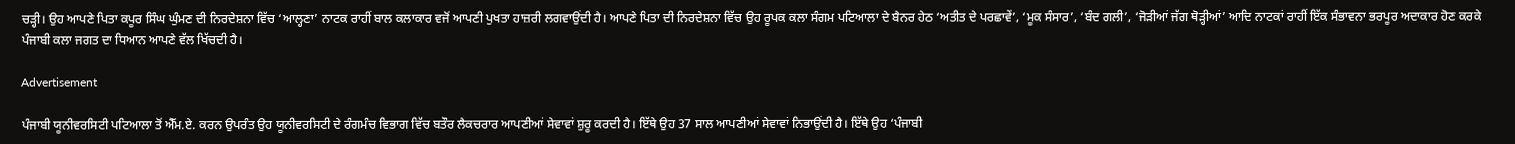ਚੜ੍ਹੀ। ਉਹ ਆਪਣੇ ਪਿਤਾ ਕਪੂਰ ਸਿੰਘ ਘੁੰਮਣ ਦੀ ਨਿਰਦੇਸ਼ਨਾ ਵਿੱਚ ‘ਆਲ੍ਹਣਾ’ ਨਾਟਕ ਰਾਹੀਂ ਬਾਲ ਕਲਾਕਾਰ ਵਜੋਂ ਆਪਣੀ ਪੁਖਤਾ ਹਾਜ਼ਰੀ ਲਗਵਾਉਂਦੀ ਹੈ। ਆਪਣੇ ਪਿਤਾ ਦੀ ਨਿਰਦੇਸ਼ਨਾ ਵਿੱਚ ਉਹ ਰੂਪਕ ਕਲਾ ਸੰਗਮ ਪਟਿਆਲਾ ਦੇ ਬੈਨਰ ਹੇਠ ‘ਅਤੀਤ ਦੇ ਪਰਛਾਵੇਂ’, ‘ਮੂਕ ਸੰਸਾਰ’, ‘ਬੰਦ ਗਲੀ’, ‘ਜੋੜੀਆਂ ਜੱਗ ਥੋੜ੍ਹੀਆਂ’ ਆਦਿ ਨਾਟਕਾਂ ਰਾਹੀਂ ਇੱਕ ਸੰਭਾਵਨਾ ਭਰਪੂਰ ਅਦਾਕਾਰ ਹੋਣ ਕਰਕੇ ਪੰਜਾਬੀ ਕਲਾ ਜਗਤ ਦਾ ਧਿਆਨ ਆਪਣੇ ਵੱਲ ਖਿੱਚਦੀ ਹੈ।

Advertisement

ਪੰਜਾਬੀ ਯੂਨੀਵਰਸਿਟੀ ਪਟਿਆਲਾ ਤੋਂ ਐੱਮ.ਏ. ਕਰਨ ਉਪਰੰਤ ਉਹ ਯੂਨੀਵਰਸਿਟੀ ਦੇ ਰੰਗਮੰਚ ਵਿਭਾਗ ਵਿੱਚ ਬਤੌਰ ਲੈਕਚਰਾਰ ਆਪਣੀਆਂ ਸੇਵਾਵਾਂ ਸ਼ੁਰੂ ਕਰਦੀ ਹੈ। ਇੱਥੇ ਉਹ 37 ਸਾਲ ਆਪਣੀਆਂ ਸੇਵਾਵਾਂ ਨਿਭਾਉਂਦੀ ਹੈ। ਇੱਥੇ ਉਹ ‘ਪੰਜਾਬੀ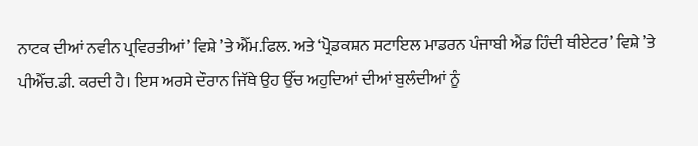ਨਾਟਕ ਦੀਆਂ ਨਵੀਨ ਪ੍ਰਵਿਰਤੀਆਂ’ ਵਿਸ਼ੇ ’ਤੇ ਐੱਮ.ਫਿਲ. ਅਤੇ ‘ਪ੍ਰੋਡਕਸ਼ਨ ਸਟਾਇਲ ਮਾਡਰਨ ਪੰਜਾਬੀ ਐਂਡ ਹਿੰਦੀ ਥੀਏਟਰ’ ਵਿਸ਼ੇ ’ਤੇ ਪੀਐੱਚ.ਡੀ. ਕਰਦੀ ਹੈ। ਇਸ ਅਰਸੇ ਦੌਰਾਨ ਜਿੱਥੇ ਉਹ ਉੱਚ ਅਹੁਦਿਆਂ ਦੀਆਂ ਬੁਲੰਦੀਆਂ ਨੂੰ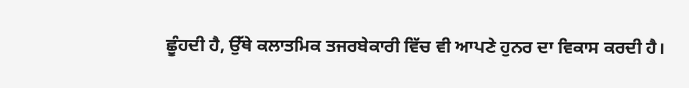ਛੂੰਹਦੀ ਹੈ, ਉੱਥੇ ਕਲਾਤਮਿਕ ਤਜਰਬੇਕਾਰੀ ਵਿੱਚ ਵੀ ਆਪਣੇ ਹੁਨਰ ਦਾ ਵਿਕਾਸ ਕਰਦੀ ਹੈ।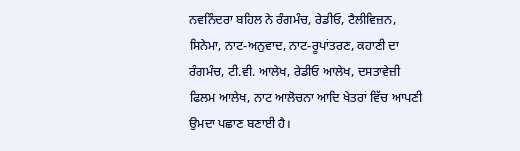ਨਵਨਿੰਦਰਾ ਬਹਿਲ ਨੇ ਰੰਗਮੰਚ, ਰੇਡੀਓ, ਟੈਲੀਵਿਜ਼ਨ, ਸਿਨੇਮਾ, ਨਾਟ-ਅਨੁਵਾਦ, ਨਾਟ-ਰੂਪਾਂਤਰਣ, ਕਹਾਣੀ ਦਾ ਰੰਗਮੰਚ, ਟੀ.ਵੀ. ਆਲੇਖ, ਰੇਡੀਓ ਆਲੇਖ, ਦਸਤਾਵੇਜ਼ੀ ਫਿਲਮ ਆਲੇਖ, ਨਾਟ ਆਲੋਚਨਾ ਆਦਿ ਖੇਤਰਾਂ ਵਿੱਚ ਆਪਣੀ ਉਮਦਾ ਪਛਾਣ ਬਣਾਈ ਹੈ।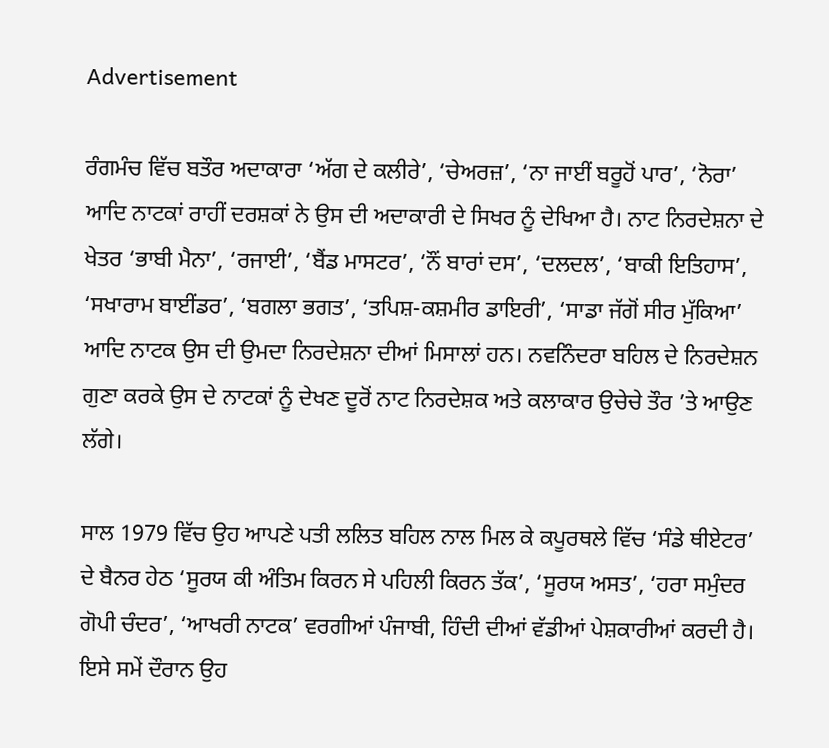Advertisement

ਰੰਗਮੰਚ ਵਿੱਚ ਬਤੌਰ ਅਦਾਕਾਰਾ ‘ਅੱਗ ਦੇ ਕਲੀਰੇ’, ‘ਚੇਅਰਜ਼’, ‘ਨਾ ਜਾਈਂ ਬਰੂਹੋਂ ਪਾਰ’, ‘ਨੋਰਾ’ ਆਦਿ ਨਾਟਕਾਂ ਰਾਹੀਂ ਦਰਸ਼ਕਾਂ ਨੇ ਉਸ ਦੀ ਅਦਾਕਾਰੀ ਦੇ ਸਿਖਰ ਨੂੰ ਦੇਖਿਆ ਹੈ। ਨਾਟ ਨਿਰਦੇਸ਼ਨਾ ਦੇ ਖੇਤਰ ‘ਭਾਬੀ ਮੈਨਾ’, ‘ਰਜਾਈ’, ‘ਬੈਂਡ ਮਾਸਟਰ’, ‘ਨੌਂ ਬਾਰਾਂ ਦਸ’, ‘ਦਲਦਲ’, ‘ਬਾਕੀ ਇਤਿਹਾਸ’, ‘ਸਖਾਰਾਮ ਬਾਈਂਡਰ’, ‘ਬਗਲਾ ਭਗਤ’, ‘ਤਪਿਸ਼-ਕਸ਼ਮੀਰ ਡਾਇਰੀ’, ‘ਸਾਡਾ ਜੱਗੋਂ ਸੀਰ ਮੁੱਕਿਆ’ ਆਦਿ ਨਾਟਕ ਉਸ ਦੀ ਉਮਦਾ ਨਿਰਦੇਸ਼ਨਾ ਦੀਆਂ ਮਿਸਾਲਾਂ ਹਨ। ਨਵਨਿੰਦਰਾ ਬਹਿਲ ਦੇ ਨਿਰਦੇਸ਼ਨ ਗੁਣਾ ਕਰਕੇ ਉਸ ਦੇ ਨਾਟਕਾਂ ਨੂੰ ਦੇਖਣ ਦੂਰੋਂ ਨਾਟ ਨਿਰਦੇਸ਼ਕ ਅਤੇ ਕਲਾਕਾਰ ਉਚੇਚੇ ਤੌਰ ’ਤੇ ਆਉਣ ਲੱਗੇ।

ਸਾਲ 1979 ਵਿੱਚ ਉਹ ਆਪਣੇ ਪਤੀ ਲਲਿਤ ਬਹਿਲ ਨਾਲ ਮਿਲ ਕੇ ਕਪੂਰਥਲੇ ਵਿੱਚ ‘ਸੰਡੇ ਥੀਏਟਰ’ ਦੇ ਬੈਨਰ ਹੇਠ ‘ਸੂਰਯ ਕੀ ਅੰਤਿਮ ਕਿਰਨ ਸੇ ਪਹਿਲੀ ਕਿਰਨ ਤੱਕ’, ‘ਸੂਰਯ ਅਸਤ’, ‘ਹਰਾ ਸਮੁੰਦਰ ਗੋਪੀ ਚੰਦਰ’, ‘ਆਖਰੀ ਨਾਟਕ’ ਵਰਗੀਆਂ ਪੰਜਾਬੀ, ਹਿੰਦੀ ਦੀਆਂ ਵੱਡੀਆਂ ਪੇਸ਼ਕਾਰੀਆਂ ਕਰਦੀ ਹੈ। ਇਸੇ ਸਮੇਂ ਦੌਰਾਨ ਉਹ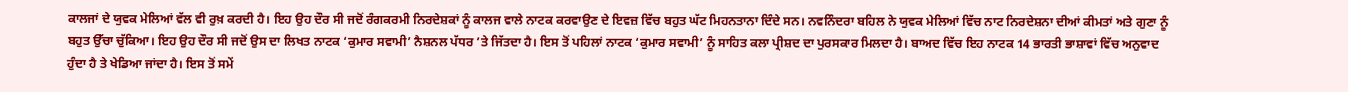ਕਾਲਜਾਂ ਦੇ ਯੁਵਕ ਮੇਲਿਆਂ ਵੱਲ ਵੀ ਰੁਖ਼ ਕਰਦੀ ਹੈ। ਇਹ ਉਹ ਦੌਰ ਸੀ ਜਦੋਂ ਰੰਗਕਰਮੀ ਨਿਰਦੇਸ਼ਕਾਂ ਨੂੰ ਕਾਲਜ ਵਾਲੇ ਨਾਟਕ ਕਰਵਾਉਣ ਦੇ ਇਵਜ਼ ਵਿੱਚ ਬਹੁਤ ਘੱਟ ਮਿਹਨਤਾਨਾ ਦਿੰਦੇ ਸਨ। ਨਵਨਿੰਦਰਾ ਬਹਿਲ ਨੇ ਯੁਵਕ ਮੇਲਿਆਂ ਵਿੱਚ ਨਾਟ ਨਿਰਦੇਸ਼ਨਾ ਦੀਆਂ ਕੀਮਤਾਂ ਅਤੇ ਗੁਣਾ ਨੂੰ ਬਹੁਤ ਉੱਚਾ ਚੁੱਕਿਆ। ਇਹ ਉਹ ਦੌਰ ਸੀ ਜਦੋਂ ਉਸ ਦਾ ਲਿਖਤ ਨਾਟਕ ‘ਕੁਮਾਰ ਸਵਾਮੀ’ ਨੈਸ਼ਨਲ ਪੱਧਰ ’ਤੇ ਜਿੱਤਦਾ ਹੈ। ਇਸ ਤੋਂ ਪਹਿਲਾਂ ਨਾਟਕ ‘ਕੁਮਾਰ ਸਵਾਮੀ’ ਨੂੰ ਸਾਹਿਤ ਕਲਾ ਪ੍ਰੀਸ਼ਦ ਦਾ ਪੁਰਸਕਾਰ ਮਿਲਦਾ ਹੈ। ਬਾਅਦ ਵਿੱਚ ਇਹ ਨਾਟਕ 14 ਭਾਰਤੀ ਭਾਸ਼ਾਵਾਂ ਵਿੱਚ ਅਨੁਵਾਦ ਹੁੰਦਾ ਹੈ ਤੇ ਖੇਡਿਆ ਜਾਂਦਾ ਹੈ। ਇਸ ਤੋਂ ਸਮੇਂ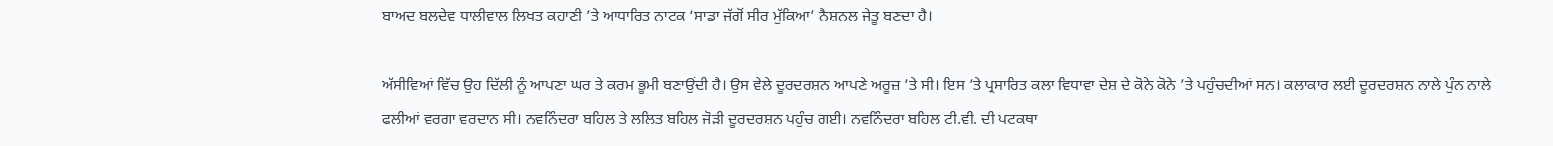ਬਾਅਦ ਬਲਦੇਵ ਧਾਲੀਵਾਲ ਲਿਖਤ ਕਹਾਣੀ ’ਤੇ ਆਧਾਰਿਤ ਨਾਟਕ ‘ਸਾਡਾ ਜੱਗੋਂ ਸੀਰ ਮੁੱਕਿਆ’ ਨੈਸ਼ਨਲ ਜੇਤੂ ਬਣਦਾ ਹੈ।

ਅੱਸੀਵਿਆਂ ਵਿੱਚ ਉਹ ਦਿੱਲੀ ਨੂੰ ਆਪਣਾ ਘਰ ਤੇ ਕਰਮ ਭੂਮੀ ਬਣਾਉਂਦੀ ਹੈ। ਉਸ ਵੇਲੇ ਦੂਰਦਰਸ਼ਨ ਆਪਣੇ ਅਰੂਜ਼ ’ਤੇ ਸੀ। ਇਸ ’ਤੇ ਪ੍ਰਸਾਰਿਤ ਕਲਾ ਵਿਧਾਵਾ ਦੇਸ਼ ਦੇ ਕੋਨੇ ਕੋਨੇ ’ਤੇ ਪਹੁੰਚਦੀਆਂ ਸਨ। ਕਲਾਕਾਰ ਲਈ ਦੂਰਦਰਸ਼ਨ ਨਾਲੇ ਪੁੰਨ ਨਾਲੇ ਫਲੀਆਂ ਵਰਗਾ ਵਰਦਾਨ ਸੀ। ਨਵਨਿੰਦਰਾ ਬਹਿਲ ਤੇ ਲਲਿਤ ਬਹਿਲ ਜੋੜੀ ਦੂਰਦਰਸ਼ਨ ਪਹੁੰਚ ਗਈ। ਨਵਨਿੰਦਰਾ ਬਹਿਲ ਟੀ.ਵੀ. ਦੀ ਪਟਕਥਾ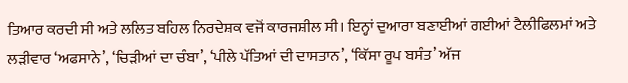ਤਿਆਰ ਕਰਦੀ ਸੀ ਅਤੇ ਲਲਿਤ ਬਹਿਲ ਨਿਰਦੇਸ਼ਕ ਵਜੋਂ ਕਾਰਜਸ਼ੀਲ ਸੀ। ਇਨ੍ਹਾਂ ਦੁਆਰਾ ਬਣਾਈਆਂ ਗਈਆਂ ਟੈਲੀਫਿਲਮਾਂ ਅਤੇ ਲੜੀਵਾਰ ‘ਅਫਸਾਨੇ’, ‘ਚਿੜੀਆਂ ਦਾ ਚੰਬਾ’, ‘ਪੀਲੇ ਪੱਤਿਆਂ ਦੀ ਦਾਸਤਾਨ’, ‘ਕਿੱਸਾ ਰੂਪ ਬਸੰਤ’ ਅੱਜ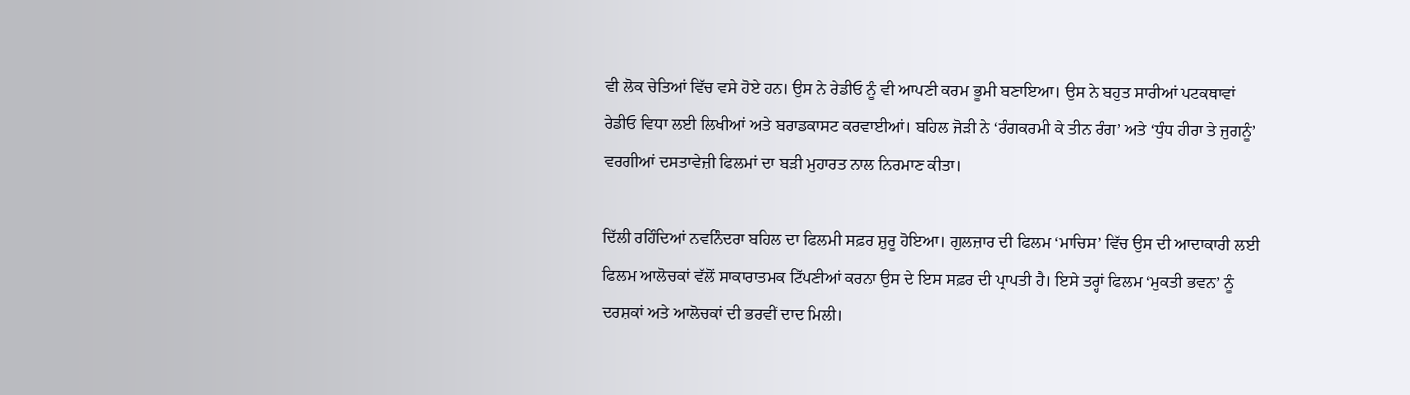ਵੀ ਲੋਕ ਚੇਤਿਆਂ ਵਿੱਚ ਵਸੇ ਹੋਏ ਹਨ। ਉਸ ਨੇ ਰੇਡੀਓ ਨੂੰ ਵੀ ਆਪਣੀ ਕਰਮ ਭੂਮੀ ਬਣਾਇਆ। ਉਸ ਨੇ ਬਹੁਤ ਸਾਰੀਆਂ ਪਟਕਥਾਵਾਂ ਰੇਡੀਓ ਵਿਧਾ ਲਈ ਲਿਖੀਆਂ ਅਤੇ ਬਰਾਡਕਾਸਟ ਕਰਵਾਈਆਂ। ਬਹਿਲ ਜੋੜੀ ਨੇ ‘ਰੰਗਕਰਮੀ ਕੇ ਤੀਨ ਰੰਗ’ ਅਤੇ ‘ਧੁੰਧ ਹੀਰਾ ਤੇ ਜੁਗਨੂੰ’ ਵਰਗੀਆਂ ਦਸਤਾਵੇਜ਼ੀ ਫਿਲਮਾਂ ਦਾ ਬੜੀ ਮੁਹਾਰਤ ਨਾਲ ਨਿਰਮਾਣ ਕੀਤਾ।

ਦਿੱਲੀ ਰਹਿੰਦਿਆਂ ਨਵਨਿੰਦਰਾ ਬਹਿਲ ਦਾ ਫਿਲਮੀ ਸਫ਼ਰ ਸ਼ੁਰੂ ਹੋਇਆ। ਗੁਲਜ਼ਾਰ ਦੀ ਫਿਲਮ ‘ਮਾਚਿਸ’ ਵਿੱਚ ਉਸ ਦੀ ਆਦਾਕਾਰੀ ਲਈ ਫਿਲਮ ਆਲੋਚਕਾਂ ਵੱਲੋਂ ਸਾਕਾਰਾਤਮਕ ਟਿੱਪਣੀਆਂ ਕਰਨਾ ਉਸ ਦੇ ਇਸ ਸਫ਼ਰ ਦੀ ਪ੍ਰਾਪਤੀ ਹੈ। ਇਸੇ ਤਰ੍ਹਾਂ ਫਿਲਮ ‘ਮੁਕਤੀ ਭਵਨ’ ਨੂੰ ਦਰਸ਼ਕਾਂ ਅਤੇ ਆਲੋਚਕਾਂ ਦੀ ਭਰਵੀਂ ਦਾਦ ਮਿਲੀ।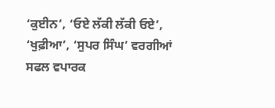‘ਕੁਈਨ’, ‘ਓਏ ਲੱਕੀ ਲੱਕੀ ਓਏ’, ‘ਖੁਫ਼ੀਆ’, ‘ਸੁਪਰ ਸਿੰਘ’ ਵਰਗੀਆਂ ਸਫਲ ਵਪਾਰਕ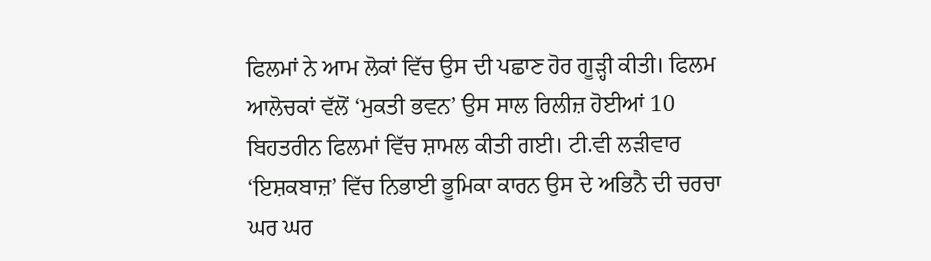ਫਿਲਮਾਂ ਨੇ ਆਮ ਲੋਕਾਂ ਵਿੱਚ ਉਸ ਦੀ ਪਛਾਣ ਹੋਰ ਗੂੜ੍ਹੀ ਕੀਤੀ। ਫਿਲਮ ਆਲੋਚਕਾਂ ਵੱਲੋਂ ‘ਮੁਕਤੀ ਭਵਨ’ ਉਸ ਸਾਲ ਰਿਲੀਜ਼ ਹੋਈਆਂ 10 ਬਿਹਤਰੀਨ ਫਿਲਮਾਂ ਵਿੱਚ ਸ਼ਾਮਲ ਕੀਤੀ ਗਈ। ਟੀ.ਵੀ ਲੜੀਵਾਰ ‘ਇਸ਼ਕਬਾਜ਼’ ਵਿੱਚ ਨਿਭਾਈ ਭੂਮਿਕਾ ਕਾਰਨ ਉਸ ਦੇ ਅਭਿਨੈ ਦੀ ਚਰਚਾ ਘਰ ਘਰ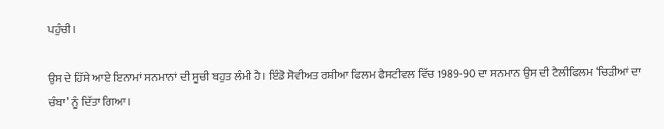ਪਹੁੰਚੀ।

ਉਸ ਦੇ ਹਿੱਸੇ ਆਏ ਇਨਾਮਾਂ ਸਨਮਾਨਾਂ ਦੀ ਸੂਚੀ ਬਹੁਤ ਲੰਮੀ ਹੈ। ਇੰਡੋ ਸੋਵੀਅਤ ਰਸ਼ੀਆ ਫਿਲਮ ਫੈਸਟੀਵਲ ਵਿੱਚ 1989-90 ਦਾ ਸਨਮਾਨ ਉਸ ਦੀ ਟੈਲੀਫਿਲਮ ‘ਚਿੜੀਆਂ ਦਾ ਚੰਬਾ’ ਨੂੰ ਦਿੱਤਾ ਗਿਆ।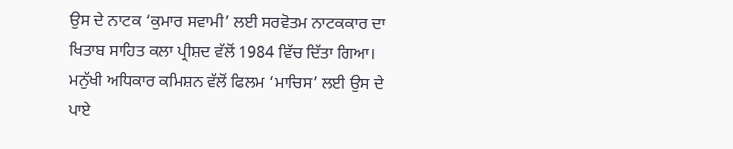ਉਸ ਦੇ ਨਾਟਕ ‘ਕੁਮਾਰ ਸਵਾਮੀ’ ਲਈ ਸਰਵੋਤਮ ਨਾਟਕਕਾਰ ਦਾ ਖਿਤਾਬ ਸਾਹਿਤ ਕਲਾ ਪ੍ਰੀਸ਼ਦ ਵੱਲੋਂ 1984 ਵਿੱਚ ਦਿੱਤਾ ਗਿਆ। ਮਨੁੱਖੀ ਅਧਿਕਾਰ ਕਮਿਸ਼ਨ ਵੱਲੋਂ ਫਿਲਮ ‘ਮਾਚਿਸ’ ਲਈ ਉਸ ਦੇ ਪਾਏ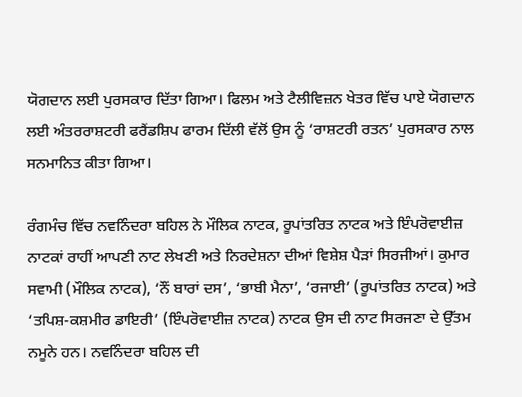ਯੋਗਦਾਨ ਲਈ ਪੁਰਸਕਾਰ ਦਿੱਤਾ ਗਿਆ। ਫਿਲਮ ਅਤੇ ਟੈਲੀਵਿਜ਼ਨ ਖੇਤਰ ਵਿੱਚ ਪਾਏ ਯੋਗਦਾਨ ਲਈ ਅੰਤਰਰਾਸ਼ਟਰੀ ਫਰੈਂਡਸ਼ਿਪ ਫਾਰਮ ਦਿੱਲੀ ਵੱਲੋਂ ਉਸ ਨੂੰ ‘ਰਾਸ਼ਟਰੀ ਰਤਨ’ ਪੁਰਸਕਾਰ ਨਾਲ ਸਨਮਾਨਿਤ ਕੀਤਾ ਗਿਆ।

ਰੰਗਮੰਚ ਵਿੱਚ ਨਵਨਿੰਦਰਾ ਬਹਿਲ ਨੇ ਮੌਲਿਕ ਨਾਟਕ, ਰੂਪਾਂਤਰਿਤ ਨਾਟਕ ਅਤੇ ਇੰਪਰੋਵਾਈਜ਼ ਨਾਟਕਾਂ ਰਾਹੀਂ ਆਪਣੀ ਨਾਟ ਲੇਖਣੀ ਅਤੇ ਨਿਰਦੇਸ਼ਨਾ ਦੀਆਂ ਵਿਸ਼ੇਸ਼ ਪੈੜਾਂ ਸਿਰਜੀਆਂ। ਕੁਮਾਰ ਸਵਾਮੀ (ਮੌਲਿਕ ਨਾਟਕ), ‘ਨੌਂ ਬਾਰਾਂ ਦਸ’, ‘ਭਾਬੀ ਮੈਨਾ’, ‘ਰਜਾਈ’ (ਰੂਪਾਂਤਰਿਤ ਨਾਟਕ) ਅਤੇ ‘ਤਪਿਸ਼-ਕਸ਼ਮੀਰ ਡਾਇਰੀ’ (ਇੰਪਰੋਵਾਈਜ਼ ਨਾਟਕ) ਨਾਟਕ ਉਸ ਦੀ ਨਾਟ ਸਿਰਜਣਾ ਦੇ ਉੱਤਮ ਨਮੂਨੇ ਹਨ। ਨਵਨਿੰਦਰਾ ਬਹਿਲ ਦੀ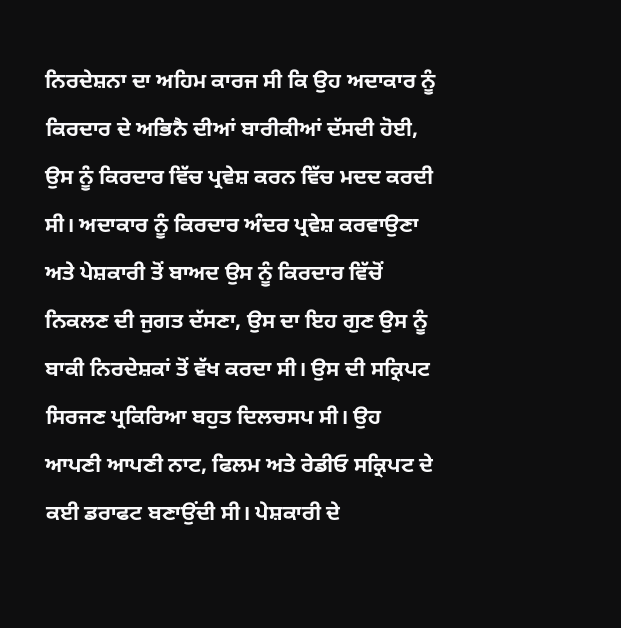ਨਿਰਦੇਸ਼ਨਾ ਦਾ ਅਹਿਮ ਕਾਰਜ ਸੀ ਕਿ ਉਹ ਅਦਾਕਾਰ ਨੂੰ ਕਿਰਦਾਰ ਦੇ ਅਭਿਨੈ ਦੀਆਂ ਬਾਰੀਕੀਆਂ ਦੱਸਦੀ ਹੋਈ, ਉਸ ਨੂੰ ਕਿਰਦਾਰ ਵਿੱਚ ਪ੍ਰਵੇਸ਼ ਕਰਨ ਵਿੱਚ ਮਦਦ ਕਰਦੀ ਸੀ। ਅਦਾਕਾਰ ਨੂੰ ਕਿਰਦਾਰ ਅੰਦਰ ਪ੍ਰਵੇਸ਼ ਕਰਵਾਉਣਾ ਅਤੇ ਪੇਸ਼ਕਾਰੀ ਤੋਂ ਬਾਅਦ ਉਸ ਨੂੰ ਕਿਰਦਾਰ ਵਿੱਚੋਂ ਨਿਕਲਣ ਦੀ ਜੁਗਤ ਦੱਸਣਾ, ਉਸ ਦਾ ਇਹ ਗੁਣ ਉਸ ਨੂੰ ਬਾਕੀ ਨਿਰਦੇਸ਼ਕਾਂ ਤੋਂ ਵੱਖ ਕਰਦਾ ਸੀ। ਉਸ ਦੀ ਸਕ੍ਰਿਪਟ ਸਿਰਜਣ ਪ੍ਰਕਿਰਿਆ ਬਹੁਤ ਦਿਲਚਸਪ ਸੀ। ਉਹ ਆਪਣੀ ਆਪਣੀ ਨਾਟ, ਫਿਲਮ ਅਤੇ ਰੇਡੀਓ ਸਕ੍ਰਿਪਟ ਦੇ ਕਈ ਡਰਾਫਟ ਬਣਾਉਂਦੀ ਸੀ। ਪੇਸ਼ਕਾਰੀ ਦੇ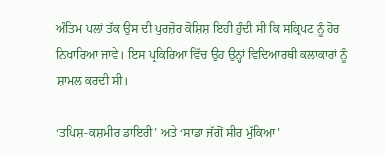ਅੰਤਿਮ ਪਲਾਂ ਤੱਕ ਉਸ ਦੀ ਪੁਰਜ਼ੋਰ ਕੋਸ਼ਿਸ਼ ਇਹੀ ਹੁੰਦੀ ਸੀ ਕਿ ਸਕ੍ਰਿਪਟ ਨੂੰ ਹੋਰ ਨਿਖਾਰਿਆ ਜਾਵੇ। ਇਸ ਪ੍ਰਕਿਰਿਆ ਵਿੱਚ ਉਹ ਉਨ੍ਹਾਂ ਵਿਦਿਆਰਥੀ ਕਲਾਕਾਰਾਂ ਨੂੰ ਸ਼ਾਮਲ ਕਰਦੀ ਸੀ।

‘ਤਪਿਸ਼-ਕਸ਼ਮੀਰ ਡਾਇਰੀ’ ਅਤੇ ‘ਸਾਡਾ ਜੱਗੋਂ ਸੀਰ ਮੁੱਕਿਆ’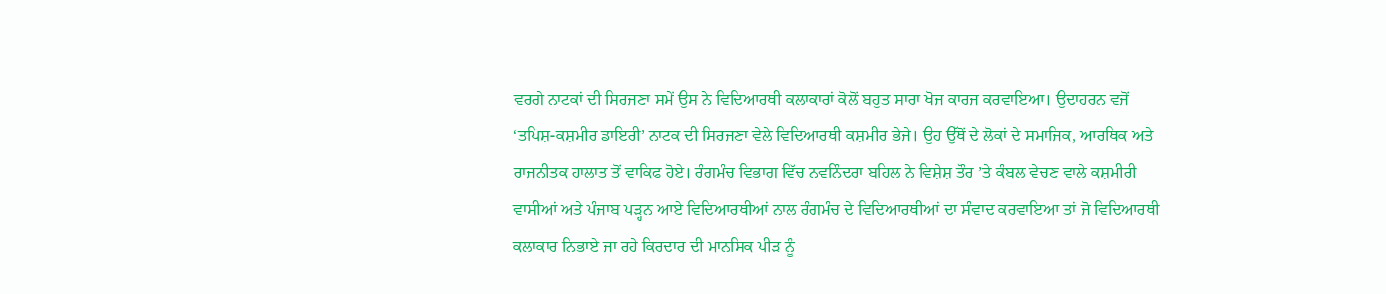ਵਰਗੇ ਨਾਟਕਾਂ ਦੀ ਸਿਰਜਣਾ ਸਮੇਂ ਉਸ ਨੇ ਵਿਦਿਆਰਥੀ ਕਲਾਕਾਰਾਂ ਕੋਲੋਂ ਬਹੁਤ ਸਾਰਾ ਖੋਜ ਕਾਰਜ ਕਰਵਾਇਆ। ਉਦਾਹਰਨ ਵਜੋਂ ‘ਤਪਿਸ਼-ਕਸ਼ਮੀਰ ਡਾਇਰੀ’ ਨਾਟਕ ਦੀ ਸਿਰਜਣਾ ਵੇਲੇ ਵਿਦਿਆਰਥੀ ਕਸ਼ਮੀਰ ਭੇਜੇ। ਉਹ ਉੱਥੋਂ ਦੇ ਲੋਕਾਂ ਦੇ ਸਮਾਜਿਕ, ਆਰਥਿਕ ਅਤੇ ਰਾਜਨੀਤਕ ਹਾਲਾਤ ਤੋਂ ਵਾਕਿਫ ਹੋਏ। ਰੰਗਮੰਚ ਵਿਭਾਗ ਵਿੱਚ ਨਵਨਿੰਦਰਾ ਬਹਿਲ ਨੇ ਵਿਸ਼ੇਸ਼ ਤੌਰ ’ਤੇ ਕੰਬਲ ਵੇਚਣ ਵਾਲੇ ਕਸ਼ਮੀਰੀ ਵਾਸੀਆਂ ਅਤੇ ਪੰਜਾਬ ਪੜ੍ਹਨ ਆਏ ਵਿਦਿਆਰਥੀਆਂ ਨਾਲ ਰੰਗਮੰਚ ਦੇ ਵਿਦਿਆਰਥੀਆਂ ਦਾ ਸੰਵਾਦ ਕਰਵਾਇਆ ਤਾਂ ਜੋ ਵਿਦਿਆਰਥੀ ਕਲਾਕਾਰ ਨਿਭਾਏ ਜਾ ਰਹੇ ਕਿਰਦਾਰ ਦੀ ਮਾਨਸਿਕ ਪੀੜ ਨੂੰ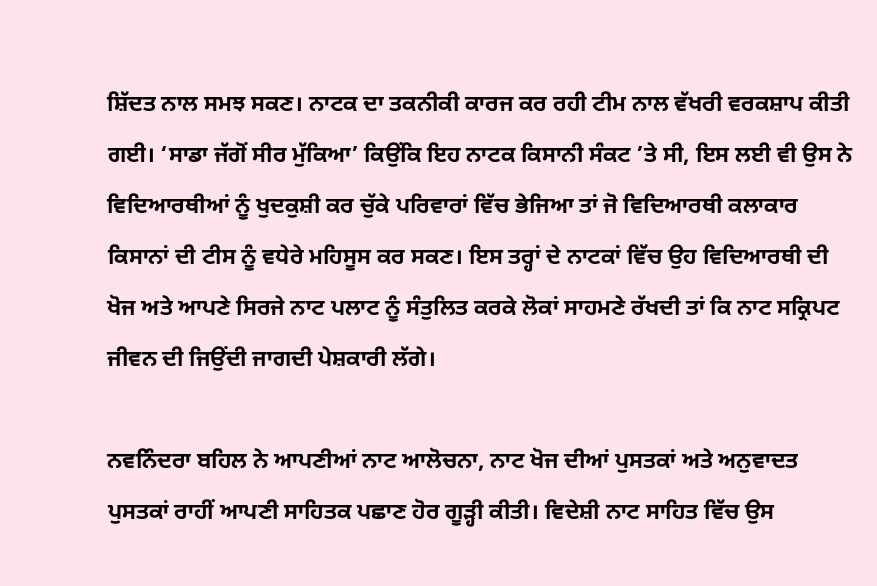ਸ਼ਿੱਦਤ ਨਾਲ ਸਮਝ ਸਕਣ। ਨਾਟਕ ਦਾ ਤਕਨੀਕੀ ਕਾਰਜ ਕਰ ਰਹੀ ਟੀਮ ਨਾਲ ਵੱਖਰੀ ਵਰਕਸ਼ਾਪ ਕੀਤੀ ਗਈ। ‘ਸਾਡਾ ਜੱਗੋਂ ਸੀਰ ਮੁੱਕਿਆ’ ਕਿਉਂਕਿ ਇਹ ਨਾਟਕ ਕਿਸਾਨੀ ਸੰਕਟ ’ਤੇ ਸੀ, ਇਸ ਲਈ ਵੀ ਉਸ ਨੇ ਵਿਦਿਆਰਥੀਆਂ ਨੂੰ ਖੁਦਕੁਸ਼ੀ ਕਰ ਚੁੱਕੇ ਪਰਿਵਾਰਾਂ ਵਿੱਚ ਭੇਜਿਆ ਤਾਂ ਜੋ ਵਿਦਿਆਰਥੀ ਕਲਾਕਾਰ ਕਿਸਾਨਾਂ ਦੀ ਟੀਸ ਨੂੰ ਵਧੇਰੇ ਮਹਿਸੂਸ ਕਰ ਸਕਣ। ਇਸ ਤਰ੍ਹਾਂ ਦੇ ਨਾਟਕਾਂ ਵਿੱਚ ਉਹ ਵਿਦਿਆਰਥੀ ਦੀ ਖੋਜ ਅਤੇ ਆਪਣੇ ਸਿਰਜੇ ਨਾਟ ਪਲਾਟ ਨੂੰ ਸੰਤੁਲਿਤ ਕਰਕੇ ਲੋਕਾਂ ਸਾਹਮਣੇ ਰੱਖਦੀ ਤਾਂ ਕਿ ਨਾਟ ਸਕ੍ਰਿਪਟ ਜੀਵਨ ਦੀ ਜਿਉਂਦੀ ਜਾਗਦੀ ਪੇਸ਼ਕਾਰੀ ਲੱਗੇ।

ਨਵਨਿੰਦਰਾ ਬਹਿਲ ਨੇ ਆਪਣੀਆਂ ਨਾਟ ਆਲੋਚਨਾ, ਨਾਟ ਖੋਜ ਦੀਆਂ ਪੁਸਤਕਾਂ ਅਤੇ ਅਨੁਵਾਦਤ ਪੁਸਤਕਾਂ ਰਾਹੀਂ ਆਪਣੀ ਸਾਹਿਤਕ ਪਛਾਣ ਹੋਰ ਗੂੜ੍ਹੀ ਕੀਤੀ। ਵਿਦੇਸ਼ੀ ਨਾਟ ਸਾਹਿਤ ਵਿੱਚ ਉਸ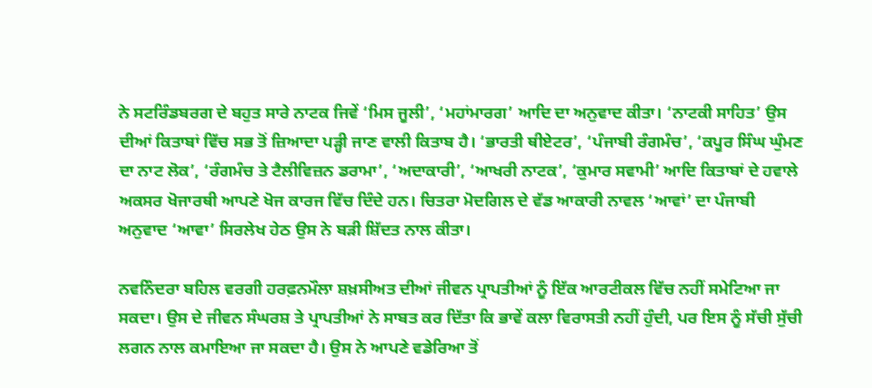ਨੇ ਸਟਰਿੰਡਬਰਗ ਦੇ ਬਹੁਤ ਸਾਰੇ ਨਾਟਕ ਜਿਵੇਂ ‘ਮਿਸ ਜੂਲੀ’, ‘ਮਹਾਂਮਾਰਗ’ ਆਦਿ ਦਾ ਅਨੁਵਾਦ ਕੀਤਾ। ‘ਨਾਟਕੀ ਸਾਹਿਤ’ ਉਸ ਦੀਆਂ ਕਿਤਾਬਾਂ ਵਿੱਚ ਸਭ ਤੋਂ ਜ਼ਿਆਦਾ ਪੜ੍ਹੀ ਜਾਣ ਵਾਲੀ ਕਿਤਾਬ ਹੈ। ‘ਭਾਰਤੀ ਥੀਏਟਰ’, ‘ਪੰਜਾਬੀ ਰੰਗਮੰਚ’, ‘ਕਪੂਰ ਸਿੰਘ ਘੁੰਮਣ ਦਾ ਨਾਟ ਲੋਕ’, ‘ਰੰਗਮੰਚ ਤੇ ਟੈਲੀਵਿਜ਼ਨ ਡਰਾਮਾ’, ‘ਅਦਾਕਾਰੀ’, ‘ਆਖਰੀ ਨਾਟਕ’, ‘ਕੁਮਾਰ ਸਵਾਮੀ’ ਆਦਿ ਕਿਤਾਬਾਂ ਦੇ ਹਵਾਲੇ ਅਕਸਰ ਖੋਜਾਰਥੀ ਆਪਣੇ ਖੋਜ ਕਾਰਜ ਵਿੱਚ ਦਿੰਦੇ ਹਨ। ਚਿਤਰਾ ਮੋਦਗਿਲ ਦੇ ਵੱਡ ਆਕਾਰੀ ਨਾਵਲ ‘ਆਵਾਂ’ ਦਾ ਪੰਜਾਬੀ ਅਨੁਵਾਦ ‘ਆਵਾ’ ਸਿਰਲੇਖ ਹੇਠ ਉਸ ਨੇ ਬੜੀ ਸ਼ਿੱਦਤ ਨਾਲ ਕੀਤਾ।

ਨਵਨਿੰਦਰਾ ਬਹਿਲ ਵਰਗੀ ਹਰਫ਼ਨਮੌਲਾ ਸ਼ਖ਼ਸੀਅਤ ਦੀਆਂ ਜੀਵਨ ਪ੍ਰਾਪਤੀਆਂ ਨੂੰ ਇੱਕ ਆਰਟੀਕਲ ਵਿੱਚ ਨਹੀਂ ਸਮੇਟਿਆ ਜਾ ਸਕਦਾ। ਉਸ ਦੇ ਜੀਵਨ ਸੰਘਰਸ਼ ਤੇ ਪ੍ਰਾਪਤੀਆਂ ਨੇ ਸਾਬਤ ਕਰ ਦਿੱਤਾ ਕਿ ਭਾਵੇਂ ਕਲਾ ਵਿਰਾਸਤੀ ਨਹੀਂ ਹੁੰਦੀ, ਪਰ ਇਸ ਨੂੰ ਸੱਚੀ ਸੁੱਚੀ ਲਗਨ ਨਾਲ ਕਮਾਇਆ ਜਾ ਸਕਦਾ ਹੈ। ਉਸ ਨੇ ਆਪਣੇ ਵਡੇਰਿਆ ਤੋਂ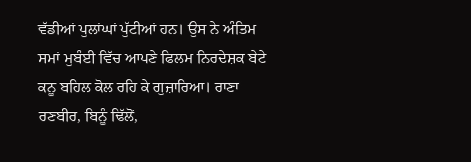ਵੱਡੀਆਂ ਪੁਲਾਂਘਾਂ ਪੁੱਟੀਆਂ ਹਨ। ਉਸ ਨੇ ਅੰਤਿਮ ਸਮਾਂ ਮੁਬੰਈ ਵਿੱਚ ਆਪਣੇ ਫਿਲਮ ਨਿਰਦੇਸ਼ਕ ਬੇਟੇ ਕਨੂ ਬਹਿਲ ਕੋਲ ਰਹਿ ਕੇ ਗੁਜ਼ਾਰਿਆ। ਰਾਣਾ ਰਣਬੀਰ, ਬਿਨੂੰ ਢਿੱਲੋਂ,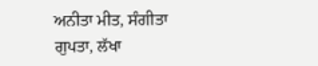ਅਨੀਤਾ ਮੀਤ, ਸੰਗੀਤਾ ਗੁਪਤਾ, ਲੱਖਾ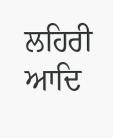ਲਹਿਰੀ ਆਦਿ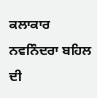ਕਲਾਕਾਰ ਨਵਨਿੰਦਰਾ ਬਹਿਲ ਦੀ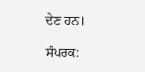ਦੇਣ ਹਨ।

ਸੰਪਰਕ: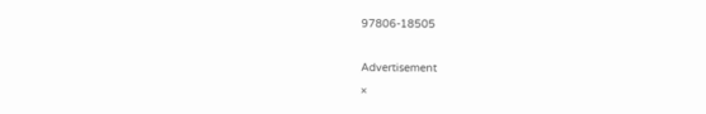97806-18505

Advertisement
×